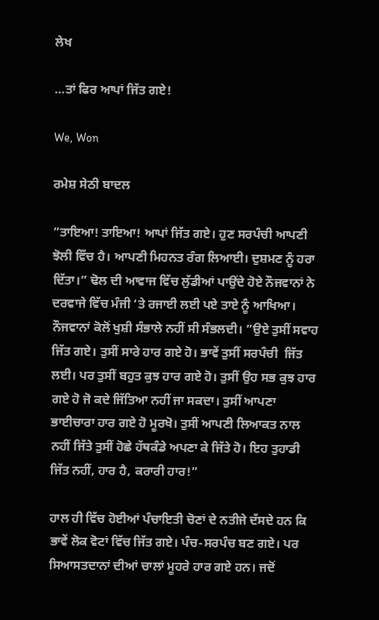ਲੇਖ

…ਤਾਂ ਫਿਰ ਆਪਾਂ ਜਿੱਤ ਗਏ!

We, Won

ਰਮੇਸ਼ ਸੇਠੀ ਬਾਦਲ

”ਤਾਇਆ! ਤਾਇਆ! ਆਪਾਂ ਜਿੱਤ ਗਏ। ਹੁਣ ਸਰਪੰਚੀ ਆਪਣੀ ਝੋਲੀ ਵਿੱਚ ਹੈ। ਆਪਣੀ ਮਿਹਨਤ ਰੰਗ ਲਿਆਈ। ਦੁਸ਼ਮਣ ਨੂੰ ਹਰਾ ਦਿੱਤਾ।” ਢੋਲ ਦੀ ਆਵਾਜ ਵਿੱਚ ਲੁੱਡੀਆਂ ਪਾਉਂਦੇ ਹੋਏ ਨੌਜਵਾਨਾਂ ਨੇ ਦਰਵਾਜੇ ਵਿੱਚ ਮੰਜੀ ‘ਤੇ ਰਜਾਈ ਲਈ ਪਏ ਤਾਏ ਨੂੰ ਆਖਿਆ। ਨੌਜਵਾਨਾਂ ਕੋਲੋਂ ਖੁਸ਼ੀ ਸੰਭਾਲੇ ਨਹੀਂ ਸੀ ਸੰਭਲਦੀ। ”ਉਏ ਤੁਸੀਂ ਸਵਾਹ ਜਿੱਤ ਗਏ। ਤੁਸੀਂ ਸਾਰੇ ਹਾਰ ਗਏ ਹੋ। ਭਾਵੇਂ ਤੁਸੀਂ ਸਰਪੰਚੀ  ਜਿੱਤ ਲਈ। ਪਰ ਤੁਸੀਂ ਬਹੁਤ ਕੁਝ ਹਾਰ ਗਏ ਹੋ। ਤੁਸੀਂ ਉਹ ਸਭ ਕੁਝ ਹਾਰ ਗਏ ਹੋ ਜੋ ਕਦੇ ਜਿੱਤਿਆ ਨਹੀਂ ਜਾ ਸਕਦਾ। ਤੁਸੀਂ ਆਪਣਾ ਭਾਈਚਾਰਾ ਹਾਰ ਗਏ ਹੋ ਮੂਰਖੋ। ਤੁਸੀਂ ਆਪਣੀ ਲਿਆਕਤ ਨਾਲ ਨਹੀਂ ਜਿੱਤੇ ਤੁਸੀਂ ਹੋਛੇ ਹੱਥਕੰਡੇ ਅਪਣਾ ਕੇ ਜਿੱਤੇ ਹੋ। ਇਹ ਤੁਹਾਡੀ ਜਿੱਤ ਨਹੀਂ, ਹਾਰ ਹੈ, ਕਰਾਰੀ ਹਾਰ!”

ਹਾਲ ਹੀ ਵਿੱਚ ਹੋਈਆਂ ਪੰਚਾਇਤੀ ਚੋਣਾਂ ਦੇ ਨਤੀਜੇ ਦੱਸਦੇ ਹਨ ਕਿ ਭਾਵੇਂ ਲੋਕ ਵੋਟਾਂ ਵਿੱਚ ਜਿੱਤ ਗਏ। ਪੰਚ-ਸਰਪੰਚ ਬਣ ਗਏ। ਪਰ ਸਿਆਸਤਦਾਨਾਂ ਦੀਆਂ ਚਾਲਾਂ ਮੂਹਰੇ ਹਾਰ ਗਏ ਹਨ। ਜਦੋਂ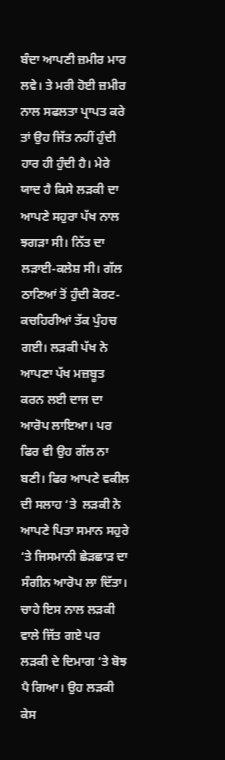ਬੰਦਾ ਆਪਣੀ ਜ਼ਮੀਰ ਮਾਰ ਲਵੇ। ਤੇ ਮਰੀ ਹੋਈ ਜ਼ਮੀਰ ਨਾਲ ਸਫਲਤਾ ਪ੍ਰਾਪਤ ਕਰੇ ਤਾਂ ਉਹ ਜਿੱਤ ਨਹੀਂ ਹੁੰਦੀ ਹਾਰ ਹੀ ਹੁੰਦੀ ਹੈ। ਮੇਰੇ ਯਾਦ ਹੈ ਕਿਸੇ ਲੜਕੀ ਦਾ ਆਪਣੇ ਸਹੁਰਾ ਪੱਖ ਨਾਲ ਝਗੜਾ ਸੀ। ਨਿੱਤ ਦਾ ਲੜਾਈ-ਕਲੇਸ਼ ਸੀ। ਗੱਲ ਠਾਣਿਆਂ ਤੋਂ ਹੁੰਦੀ ਕੋਰਟ-ਕਚਹਿਰੀਆਂ ਤੱਕ ਪੁੰਹਚ ਗਈ। ਲੜਕੀ ਪੱਖ ਨੇ ਆਪਣਾ ਪੱਖ ਮਜ਼ਬੂਤ ਕਰਨ ਲਈ ਦਾਜ ਦਾ ਆਰੋਪ ਲਾਇਆ। ਪਰ ਫਿਰ ਵੀ ਉਹ ਗੱਲ ਨਾ ਬਣੀ। ਫਿਰ ਆਪਣੇ ਵਕੀਲ ਦੀ ਸਲਾਹ ‘ਤੇ  ਲੜਕੀ ਨੇ ਆਪਣੇ ਪਿਤਾ ਸਮਾਨ ਸਹੁਰੇ ‘ਤੇ ਜਿਸਮਾਨੀ ਛੇੜਛਾੜ ਦਾ ਸੰਗੀਨ ਆਰੋਪ ਲਾ ਦਿੱਤਾ। ਚਾਹੇ ਇਸ ਨਾਲ ਲੜਕੀ ਵਾਲੇ ਜਿੱਤ ਗਏ ਪਰ ਲੜਕੀ ਦੇ ਦਿਮਾਗ ‘ਤੇ ਬੋਝ ਪੈ ਗਿਆ। ਉਹ ਲੜਕੀ ਕੇਸ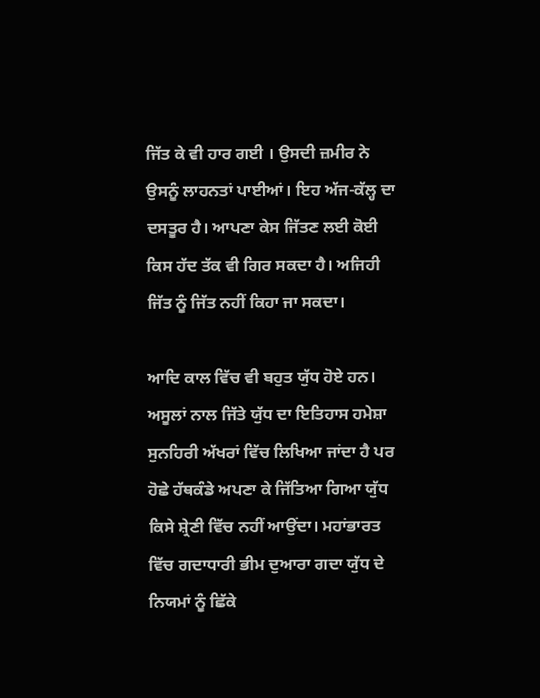ਜਿੱਤ ਕੇ ਵੀ ਹਾਰ ਗਈ । ਉਸਦੀ ਜ਼ਮੀਰ ਨੇ ਉਸਨੂੰ ਲਾਹਨਤਾਂ ਪਾਈਆਂ। ਇਹ ਅੱਜ-ਕੱਲ੍ਹ ਦਾ ਦਸਤੂਰ ਹੈ। ਆਪਣਾ ਕੇਸ ਜਿੱਤਣ ਲਈ ਕੋਈ ਕਿਸ ਹੱਦ ਤੱਕ ਵੀ ਗਿਰ ਸਕਦਾ ਹੈ। ਅਜਿਹੀ ਜਿੱਤ ਨੂੰ ਜਿੱਤ ਨਹੀਂ ਕਿਹਾ ਜਾ ਸਕਦਾ।

ਆਦਿ ਕਾਲ ਵਿੱਚ ਵੀ ਬਹੁਤ ਯੁੱਧ ਹੋਏ ਹਨ। ਅਸੂਲਾਂ ਨਾਲ ਜਿੱਤੇ ਯੁੱਧ ਦਾ ਇਤਿਹਾਸ ਹਮੇਸ਼ਾ ਸੁਨਹਿਰੀ ਅੱਖਰਾਂ ਵਿੱਚ ਲਿਖਿਆ ਜਾਂਦਾ ਹੈ ਪਰ ਹੋਛੇ ਹੱਥਕੰਡੇ ਅਪਣਾ ਕੇ ਜਿੱਤਿਆ ਗਿਆ ਯੁੱਧ ਕਿਸੇ ਸ਼੍ਰੇਣੀ ਵਿੱਚ ਨਹੀਂ ਆਉਂਦਾ। ਮਹਾਂਭਾਰਤ ਵਿੱਚ ਗਦਾਧਾਰੀ ਭੀਮ ਦੁਆਰਾ ਗਦਾ ਯੁੱਧ ਦੇ ਨਿਯਮਾਂ ਨੂੰ ਛਿੱਕੇ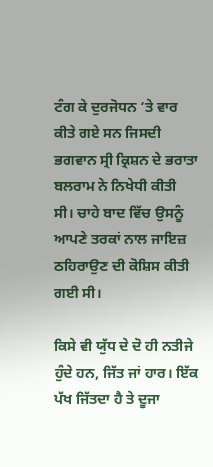ਟੰਗ ਕੇ ਦੁਰਜੋਧਨ ‘ਤੇ ਵਾਰ ਕੀਤੇ ਗਏ ਸਨ ਜਿਸਦੀ ਭਗਵਾਨ ਸ੍ਰੀ ਕ੍ਰਿਸ਼ਨ ਦੇ ਭਰਾਤਾ ਬਲਰਾਮ ਨੇ ਨਿਖੇਧੀ ਕੀਤੀ ਸੀ। ਚਾਹੇ ਬਾਦ ਵਿੱਚ ਉਸਨੂੰ ਆਪਣੇ ਤਰਕਾਂ ਨਾਲ ਜਾਇਜ਼ ਠਹਿਰਾਉਣ ਦੀ ਕੋਸ਼ਿਸ ਕੀਤੀ ਗਈ ਸੀ।

ਕਿਸੇ ਵੀ ਯੁੱਧ ਦੇ ਦੋ ਹੀ ਨਤੀਜੇ ਹੁੰਦੇ ਹਨ, ਜਿੱਤ ਜਾਂ ਹਾਰ। ਇੱਕ ਪੱਖ ਜਿੱਤਦਾ ਹੈ ਤੇ ਦੂਜਾ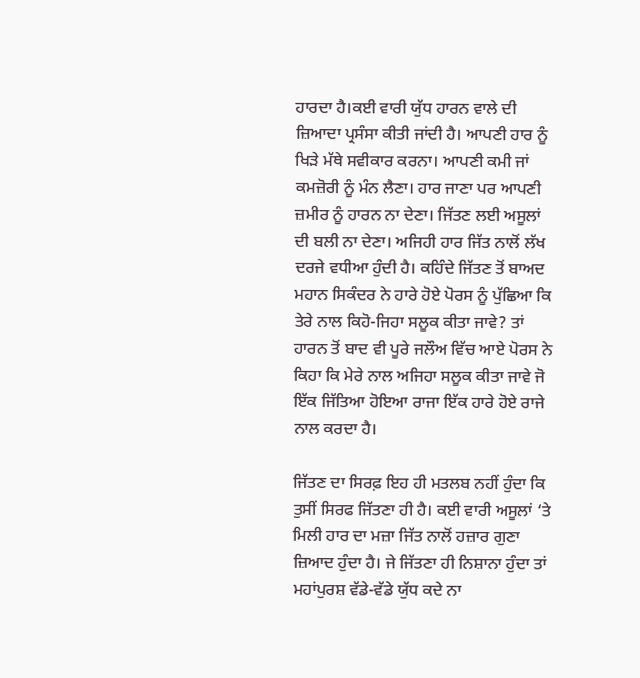ਹਾਰਦਾ ਹੈ।ਕਈ ਵਾਰੀ ਯੁੱਧ ਹਾਰਨ ਵਾਲੇ ਦੀ ਜ਼ਿਆਦਾ ਪ੍ਰਸੰਸਾ ਕੀਤੀ ਜਾਂਦੀ ਹੈ। ਆਪਣੀ ਹਾਰ ਨੂੰ ਖਿੜੇ ਮੱਥੇ ਸਵੀਕਾਰ ਕਰਨਾ। ਆਪਣੀ ਕਮੀ ਜਾਂ ਕਮਜ਼ੋਰੀ ਨੂੰ ਮੰਨ ਲੈਣਾ। ਹਾਰ ਜਾਣਾ ਪਰ ਆਪਣੀ ਜ਼ਮੀਰ ਨੂੰ ਹਾਰਨ ਨਾ ਦੇਣਾ। ਜਿੱਤਣ ਲਈ ਅਸੂਲਾਂ ਦੀ ਬਲੀ ਨਾ ਦੇਣਾ। ਅਜਿਹੀ ਹਾਰ ਜਿੱਤ ਨਾਲੋਂ ਲੱਖ ਦਰਜੇ ਵਧੀਆ ਹੁੰਦੀ ਹੈ। ਕਹਿੰਦੇ ਜਿੱਤਣ ਤੋਂ ਬਾਅਦ ਮਹਾਨ ਸਿਕੰਦਰ ਨੇ ਹਾਰੇ ਹੋਏ ਪੋਰਸ ਨੂੰ ਪੁੱਛਿਆ ਕਿ ਤੇਰੇ ਨਾਲ ਕਿਹੋ-ਜਿਹਾ ਸਲੂਕ ਕੀਤਾ ਜਾਵੇ? ਤਾਂ ਹਾਰਨ ਤੋਂ ਬਾਦ ਵੀ ਪੂਰੇ ਜਲੌਅ ਵਿੱਚ ਆਏ ਪੋਰਸ ਨੇ ਕਿਹਾ ਕਿ ਮੇਰੇ ਨਾਲ ਅਜਿਹਾ ਸਲੂਕ ਕੀਤਾ ਜਾਵੇ ਜੋ ਇੱਕ ਜਿੱਤਿਆ ਹੋਇਆ ਰਾਜਾ ਇੱਕ ਹਾਰੇ ਹੋਏ ਰਾਜੇ ਨਾਲ ਕਰਦਾ ਹੈ।

ਜਿੱਤਣ ਦਾ ਸਿਰਫ਼ ਇਹ ਹੀ ਮਤਲਬ ਨਹੀਂ ਹੁੰਦਾ ਕਿ ਤੁਸੀਂ ਸਿਰਫ ਜਿੱਤਣਾ ਹੀ ਹੈ। ਕਈ ਵਾਰੀ ਅਸੂਲਾਂ ‘ਤੇ ਮਿਲੀ ਹਾਰ ਦਾ ਮਜ਼ਾ ਜਿੱਤ ਨਾਲੋਂ ਹਜ਼ਾਰ ਗੁਣਾ ਜ਼ਿਆਦ ਹੁੰਦਾ ਹੈ। ਜੇ ਜਿੱਤਣਾ ਹੀ ਨਿਸ਼ਾਨਾ ਹੁੰਦਾ ਤਾਂ ਮਹਾਂਪੁਰਸ਼ ਵੱਡੇ-ਵੱਡੇ ਯੁੱਧ ਕਦੇ ਨਾ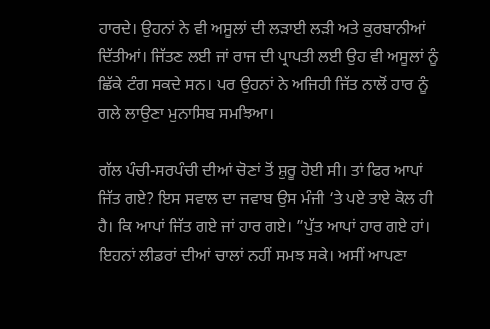ਹਾਰਦੇ। ਉਹਨਾਂ ਨੇ ਵੀ ਅਸੂਲਾਂ ਦੀ ਲੜਾਈ ਲੜੀ ਅਤੇ ਕੁਰਬਾਨੀਆਂ ਦਿੱਤੀਆਂ। ਜਿੱਤਣ ਲਈ ਜਾਂ ਰਾਜ ਦੀ ਪ੍ਰਾਪਤੀ ਲਈ ਉਹ ਵੀ ਅਸੂਲਾਂ ਨੂੰ ਛਿੱਕੇ ਟੰਗ ਸਕਦੇ ਸਨ। ਪਰ ਉਹਨਾਂ ਨੇ ਅਜਿਹੀ ਜਿੱਤ ਨਾਲੋਂ ਹਾਰ ਨੂੰ ਗਲੇ ਲਾਉਣਾ ਮੁਨਾਸਿਬ ਸਮਝਿਆ।

ਗੱਲ ਪੰਚੀ-ਸਰਪੰਚੀ ਦੀਆਂ ਚੋਣਾਂ ਤੋਂ ਸ਼ੁਰੂ ਹੋਈ ਸੀ। ਤਾਂ ਫਿਰ ਆਪਾਂ ਜਿੱਤ ਗਏ? ਇਸ ਸਵਾਲ ਦਾ ਜਵਾਬ ਉਸ ਮੰਜੀ ‘ਤੇ ਪਏ ਤਾਏ ਕੋਲ ਹੀ ਹੈ। ਕਿ ਆਪਾਂ ਜਿੱਤ ਗਏ ਜਾਂ ਹਾਰ ਗਏ। ”ਪੁੱਤ ਆਪਾਂ ਹਾਰ ਗਏ ਹਾਂ। ਇਹਨਾਂ ਲੀਡਰਾਂ ਦੀਆਂ ਚਾਲਾਂ ਨਹੀਂ ਸਮਝ ਸਕੇ। ਅਸੀਂ ਆਪਣਾ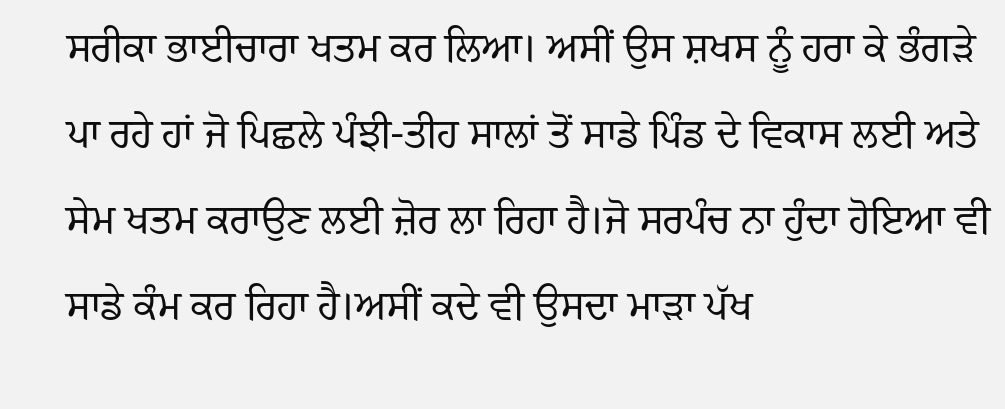ਸਰੀਕਾ ਭਾਈਚਾਰਾ ਖਤਮ ਕਰ ਲਿਆ। ਅਸੀਂ ਉਸ ਸ਼ਖਸ ਨੂੰ ਹਰਾ ਕੇ ਭੰਗੜੇ ਪਾ ਰਹੇ ਹਾਂ ਜੋ ਪਿਛਲੇ ਪੰਝੀ-ਤੀਹ ਸਾਲਾਂ ਤੋਂ ਸਾਡੇ ਪਿੰਡ ਦੇ ਵਿਕਾਸ ਲਈ ਅਤੇ ਸੇਮ ਖਤਮ ਕਰਾਉਣ ਲਈ ਜ਼ੋਰ ਲਾ ਰਿਹਾ ਹੈ।ਜੋ ਸਰਪੰਚ ਨਾ ਹੁੰਦਾ ਹੋਇਆ ਵੀ ਸਾਡੇ ਕੰਮ ਕਰ ਰਿਹਾ ਹੈ।ਅਸੀਂ ਕਦੇ ਵੀ ਉਸਦਾ ਮਾੜਾ ਪੱਖ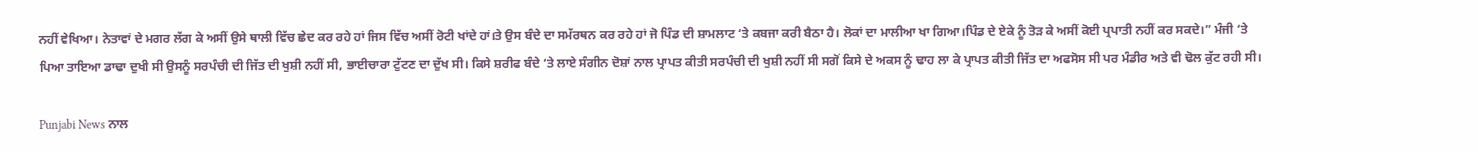ਨਹੀਂ ਵੇਖਿਆ। ਨੇਤਾਵਾਂ ਦੇ ਮਗਰ ਲੱਗ ਕੇ ਅਸੀਂ ਉਸੇ ਥਾਲੀ ਵਿੱਚ ਛੇਦ ਕਰ ਰਹੇ ਹਾਂ ਜਿਸ ਵਿੱਚ ਅਸੀਂ ਰੋਟੀ ਖਾਂਦੇ ਹਾਂ।ਤੇ ਉਸ ਬੰਦੇ ਦਾ ਸਮੱਰਥਨ ਕਰ ਰਹੇ ਹਾਂ ਜੋ ਪਿੰਡ ਦੀ ਸ਼ਾਮਲਾਟ ‘ਤੇ ਕਬਜਾ ਕਰੀ ਬੈਠਾ ਹੈ। ਲੋਕਾਂ ਦਾ ਮਾਲੀਆ ਖਾ ਗਿਆ।ਪਿੰਡ ਦੇ ਏਕੇ ਨੂੰ ਤੋੜ ਕੇ ਅਸੀਂ ਕੋਈ ਪ੍ਰਪਾਤੀ ਨਹੀਂ ਕਰ ਸਕਦੇ।” ਮੰਜੀ ‘ਤੇ ਪਿਆ ਤਾਇਆ ਡਾਢਾ ਦੁਖੀ ਸੀ ਉਸਨੂੰ ਸਰਪੰਚੀ ਦੀ ਜਿੱਤ ਦੀ ਖੁਸ਼ੀ ਨਹੀਂ ਸੀ, ਭਾਈਚਾਰਾ ਟੁੱਟਣ ਦਾ ਦੁੱਖ ਸੀ। ਕਿਸੇ ਸ਼ਰੀਫ ਬੰਦੇ ‘ਤੇ ਲਾਏ ਸੰਗੀਨ ਦੋਸ਼ਾਂ ਨਾਲ ਪ੍ਰਾਪਤ ਕੀਤੀ ਸਰਪੰਚੀ ਦੀ ਖੁਸ਼ੀ ਨਹੀਂ ਸੀ ਸਗੋਂ ਕਿਸੇ ਦੇ ਅਕਸ ਨੂੰ ਢਾਹ ਲਾ ਕੇ ਪ੍ਰਾਪਤ ਕੀਤੀ ਜਿੱਤ ਦਾ ਅਫਸੋਸ ਸੀ ਪਰ ਮੰਡੀਰ ਅਤੇ ਵੀ ਢੋਲ ਕੁੱਟ ਰਹੀ ਸੀ।

Punjabi News ਨਾਲ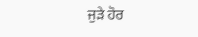ਜੁੜੇ ਹੋਰ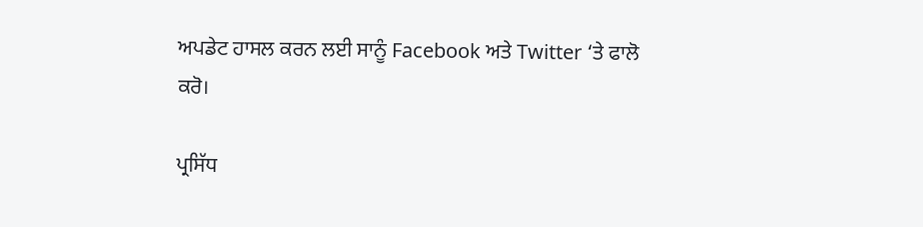ਅਪਡੇਟ ਹਾਸਲ ਕਰਨ ਲਈ ਸਾਨੂੰ Facebook ਅਤੇ Twitter ‘ਤੇ ਫਾਲੋ ਕਰੋ।

ਪ੍ਰਸਿੱਧ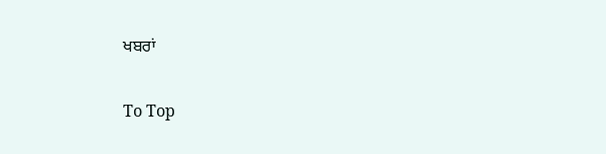ਖਬਰਾਂ

To Top